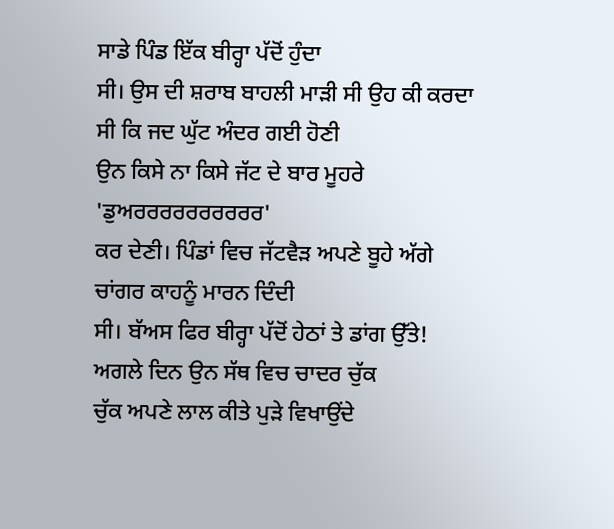ਸਾਡੇ ਪਿੰਡ ਇੱਕ ਬੀਰ੍ਹਾ ਪੱਦੋਂ ਹੁੰਦਾ
ਸੀ। ਉਸ ਦੀ ਸ਼ਰਾਬ ਬਾਹਲੀ ਮਾੜੀ ਸੀ ਉਹ ਕੀ ਕਰਦਾ ਸੀ ਕਿ ਜਦ ਘੁੱਟ ਅੰਦਰ ਗਈ ਹੋਣੀ
ਉਨ ਕਿਸੇ ਨਾ ਕਿਸੇ ਜੱਟ ਦੇ ਬਾਰ ਮੂਹਰੇ 'ਡੁਅਰਰਰਰਰਰਰਰਰਰ'
ਕਰ ਦੇਣੀ। ਪਿੰਡਾਂ ਵਿਚ ਜੱਟਵੈੜ ਅਪਣੇ ਬੂਹੇ ਅੱਗੇ ਚਾਂਗਰ ਕਾਹਨੂੰ ਮਾਰਨ ਦਿੰਦੀ
ਸੀ। ਬੱਅਸ ਫਿਰ ਬੀਰ੍ਹਾ ਪੱਦੋਂ ਹੇਠਾਂ ਤੇ ਡਾਂਗ ਉੱਤੇ!
ਅਗਲੇ ਦਿਨ ਉਨ ਸੱਥ ਵਿਚ ਚਾਦਰ ਚੁੱਕ
ਚੁੱਕ ਅਪਣੇ ਲਾਲ ਕੀਤੇ ਪੁੜੇ ਵਿਖਾਉਂਦੇ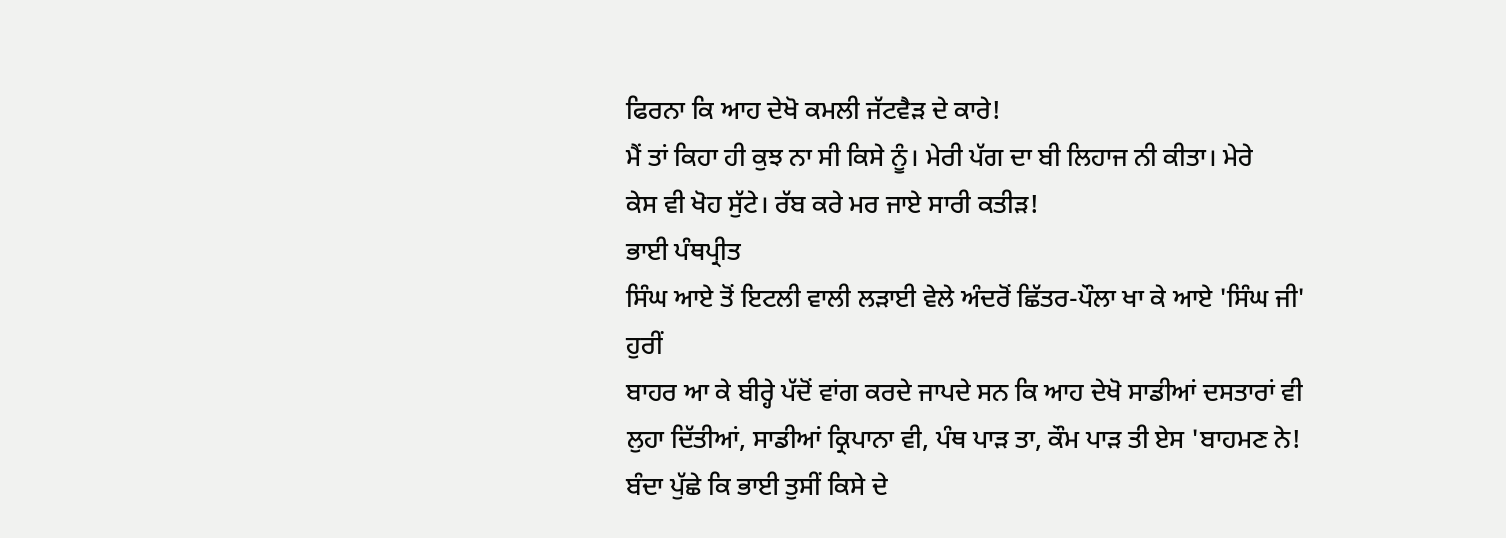ਫਿਰਨਾ ਕਿ ਆਹ ਦੇਖੋ ਕਮਲੀ ਜੱਟਵੈੜ ਦੇ ਕਾਰੇ!
ਮੈਂ ਤਾਂ ਕਿਹਾ ਹੀ ਕੁਝ ਨਾ ਸੀ ਕਿਸੇ ਨੂੰ। ਮੇਰੀ ਪੱਗ ਦਾ ਬੀ ਲਿਹਾਜ ਨੀ ਕੀਤਾ। ਮੇਰੇ
ਕੇਸ ਵੀ ਖੋਹ ਸੁੱਟੇ। ਰੱਬ ਕਰੇ ਮਰ ਜਾਏ ਸਾਰੀ ਕਤੀੜ!
ਭਾਈ ਪੰਥਪ੍ਰੀਤ
ਸਿੰਘ ਆਏ ਤੋਂ ਇਟਲੀ ਵਾਲੀ ਲੜਾਈ ਵੇਲੇ ਅੰਦਰੋਂ ਛਿੱਤਰ-ਪੌਲਾ ਖਾ ਕੇ ਆਏ 'ਸਿੰਘ ਜੀ' ਹੁਰੀਂ
ਬਾਹਰ ਆ ਕੇ ਬੀਰ੍ਹੇ ਪੱਦੋਂ ਵਾਂਗ ਕਰਦੇ ਜਾਪਦੇ ਸਨ ਕਿ ਆਹ ਦੇਖੋ ਸਾਡੀਆਂ ਦਸਤਾਰਾਂ ਵੀ
ਲੁਹਾ ਦਿੱਤੀਆਂ, ਸਾਡੀਆਂ ਕ੍ਰਿਪਾਨਾ ਵੀ, ਪੰਥ ਪਾੜ ਤਾ, ਕੌਮ ਪਾੜ ਤੀ ਏਸ 'ਬਾਹਮਣ ਨੇ!
ਬੰਦਾ ਪੁੱਛੇ ਕਿ ਭਾਈ ਤੁਸੀਂ ਕਿਸੇ ਦੇ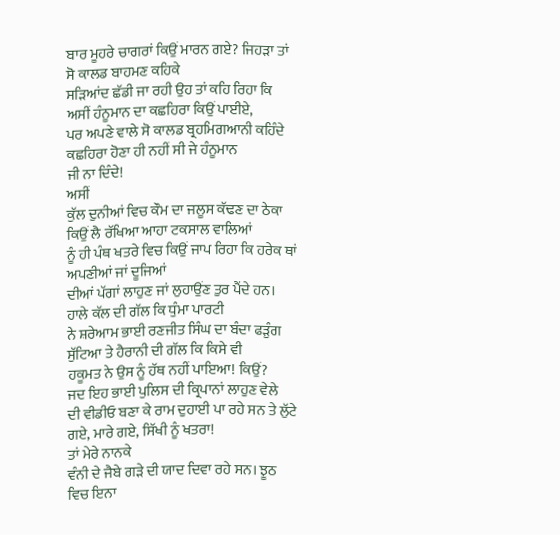ਬਾਰ ਮੂਹਰੇ ਚਾਗਰਾਂ ਕਿਉਂ ਮਾਰਨ ਗਏ? ਜਿਹੜਾ ਤਾਂ ਸੋ ਕਾਲਡ ਬਾਹਮਣ ਕਹਿਕੇ
ਸੜਿਆਂਦ ਛੱਡੀ ਜਾ ਰਹੀ ਉਹ ਤਾਂ ਕਹਿ ਰਿਹਾ ਕਿ ਅਸੀਂ ਹੰਨੂਮਾਨ ਦਾ ਕਛਹਿਰਾ ਕਿਉਂ ਪਾਈਏ,
ਪਰ ਅਪਣੇ ਵਾਲੇ ਸੋ ਕਾਲਡ ਬ੍ਰਹਮਿਗਆਨੀ ਕਹਿੰਦੇ ਕਛਹਿਰਾ ਹੋਣਾ ਹੀ ਨਹੀਂ ਸੀ ਜੇ ਹੰਨੂਮਾਨ
ਜੀ ਨਾ ਦਿੰਦੇ!
ਅਸੀਂ
ਕੁੱਲ ਦੁਨੀਆਂ ਵਿਚ ਕੌਮ ਦਾ ਜਲੂਸ ਕੱਢਣ ਦਾ ਠੇਕਾ ਕਿਉਂ ਲੈ ਰੱਖਿਆ ਆਹਾ ਟਕਸਾਲ ਵਾਲਿਆਂ
ਨੂੰ ਹੀ ਪੰਥ ਖਤਰੇ ਵਿਚ ਕਿਉਂ ਜਾਪ ਰਿਹਾ ਕਿ ਹਰੇਕ ਥਾਂ ਅਪਣੀਆਂ ਜਾਂ ਦੂਜਿਆਂ
ਦੀਆਂ ਪੱਗਾਂ ਲਾਹੁਣ ਜਾਂ ਲੁਹਾਉਂਣ ਤੁਰ ਪੈਂਦੇ ਹਨ। ਹਾਲੇ ਕੱਲ ਦੀ ਗੱਲ ਕਿ ਧੁੰਮਾ ਪਾਰਟੀ
ਨੇ ਸ਼ਰੇਆਮ ਭਾਈ ਰਣਜੀਤ ਸਿੰਘ ਦਾ ਬੰਦਾ ਫੜੁੰਗ ਸੁੱਟਿਆ ਤੇ ਹੈਰਾਨੀ ਦੀ ਗੱਲ ਕਿ ਕਿਸੇ ਵੀ
ਹਕੂਮਤ ਨੇ ਉਸ ਨੂੰ ਹੱਥ ਨਹੀਂ ਪਾਇਆ! ਕਿਉਂ?
ਜਦ ਇਹ ਭਾਈ ਪੁਲਿਸ ਦੀ ਕ੍ਰਿਪਾਨਾਂ ਲਾਹੁਣ ਵੇਲੇ
ਦੀ ਵੀਡੀਓ ਬਣਾ ਕੇ ਰਾਮ ਦੁਹਾਈ ਪਾ ਰਹੇ ਸਨ ਤੇ ਲੁੱਟੇ ਗਏ, ਮਾਰੇ ਗਏ, ਸਿੱਖੀ ਨੂੰ ਖਤਰਾ!
ਤਾਂ ਮੇਰੇ ਨਾਨਕੇ
ਵੰਨੀ ਦੇ ਜੈਬੇ ਗੜੇ ਦੀ ਯਾਦ ਦਿਵਾ ਰਹੇ ਸਨ। ਝੂਠ ਵਿਚ ਇਨਾ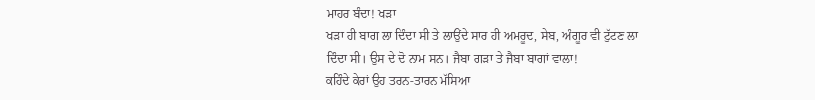ਮਾਹਰ ਬੰਦਾ! ਖੜਾ
ਖੜਾ ਹੀ ਬਾਗ ਲਾ ਦਿੰਦਾ ਸੀ ਤੇ ਲਾਉਂਦੇ ਸਾਰ ਹੀ ਅਮਰੂਦ, ਸੇਬ, ਅੰਗੂਰ ਵੀ ਟੁੱਟਣ ਲਾ
ਦਿੰਦਾ ਸੀ। ਉਸ ਦੇ ਦੋ ਨਾਮ ਸਨ। ਜੈਬਾ ਗੜਾ ਤੇ ਜੈਬਾ ਬਾਗਾਂ ਵਾਲਾ!
ਕਹਿੰਦੇ ਕੇਰਾਂ ਉਹ ਤਰਨ-ਤਾਰਨ ਮੱਸਿਆ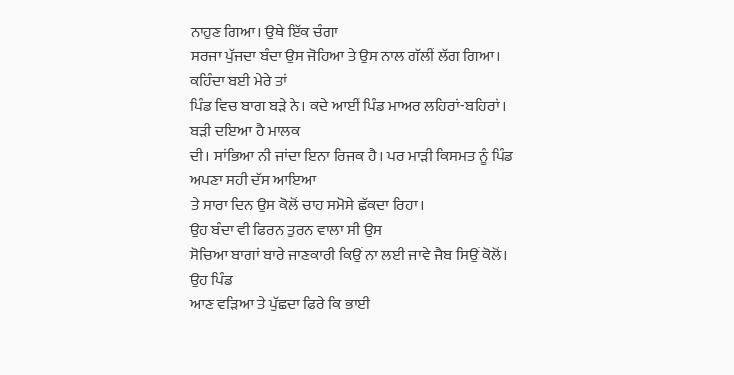ਨਾਹੁਣ ਗਿਆ। ਉਥੇ ਇੱਕ ਚੰਗਾ
ਸਰਜਾ ਪੁੱਜਦਾ ਬੰਦਾ ਉਸ ਜੋਹਿਆ ਤੇ ਉਸ ਨਾਲ ਗੱਲੀਂ ਲੱਗ ਗਿਆ। ਕਹਿੰਦਾ ਬਈ ਮੇਰੇ ਤਾਂ
ਪਿੰਡ ਵਿਚ ਬਾਗ ਬੜੇ ਨੇ। ਕਦੇ ਆਈਂ ਪਿੰਡ ਮਾਅਰ ਲਹਿਰਾਂ-ਬਹਿਰਾਂ। ਬੜੀ ਦਇਆ ਹੈ ਮਾਲਕ
ਦੀ। ਸਾਂਭਿਆ ਨੀ ਜਾਂਦਾ ਇਨਾ ਰਿਜਕ ਹੈ। ਪਰ ਮਾੜੀ ਕਿਸਮਤ ਨੂੰ ਪਿੰਡ ਅਪਣਾ ਸਹੀ ਦੱਸ ਆਇਆ
ਤੇ ਸਾਰਾ ਦਿਨ ਉਸ ਕੋਲੋਂ ਚਾਹ ਸਮੋਸੇ ਛੱਕਦਾ ਰਿਹਾ।
ਉਹ ਬੰਦਾ ਵੀ ਫਿਰਨ ਤੁਰਨ ਵਾਲਾ ਸੀ ਉਸ
ਸੋਚਿਆ ਬਾਗਾਂ ਬਾਰੇ ਜਾਣਕਾਰੀ ਕਿਉਂ ਨਾ ਲਈ ਜਾਵੇ ਜੈਬ ਸਿਉਂ ਕੋਲੋਂ। ਉਹ ਪਿੰਡ
ਆਣ ਵੜਿਆ ਤੇ ਪੁੱਛਦਾ ਫਿਰੇ ਕਿ ਭਾਈ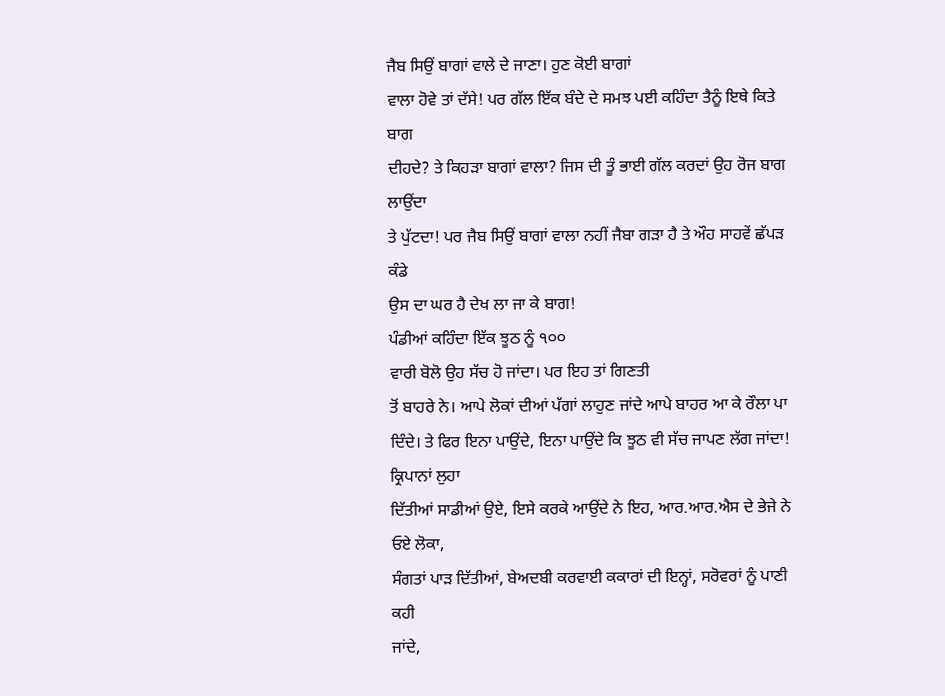ਜੈਬ ਸਿਉਂ ਬਾਗਾਂ ਵਾਲੇ ਦੇ ਜਾਣਾ। ਹੁਣ ਕੋਈ ਬਾਗਾਂ
ਵਾਲਾ ਹੋਵੇ ਤਾਂ ਦੱਸੇ! ਪਰ ਗੱਲ ਇੱਕ ਬੰਦੇ ਦੇ ਸਮਝ ਪਈ ਕਹਿੰਦਾ ਤੈਨੂੰ ਇਥੇ ਕਿਤੇ ਬਾਗ
ਦੀਹਦੇ? ਤੇ ਕਿਹੜਾ ਬਾਗਾਂ ਵਾਲਾ? ਜਿਸ ਦੀ ਤੂੰ ਭਾਈ ਗੱਲ ਕਰਦਾਂ ਉਹ ਰੋਜ ਬਾਗ ਲਾਉਂਦਾ
ਤੇ ਪੁੱਟਦਾ! ਪਰ ਜੈਬ ਸਿਉਂ ਬਾਗਾਂ ਵਾਲਾ ਨਹੀਂ ਜੈਬਾ ਗੜਾ ਹੈ ਤੇ ਔਹ ਸਾਹਵੇਂ ਛੱਪੜ ਕੰਡੇ
ਉਸ ਦਾ ਘਰ ਹੈ ਦੇਖ ਲਾ ਜਾ ਕੇ ਬਾਗ!
ਪੰਡੀਆਂ ਕਹਿੰਦਾ ਇੱਕ ਝੂਠ ਨੂੰ ੧੦੦
ਵਾਰੀ ਬੋਲੋ ਉਹ ਸੱਚ ਹੋ ਜਾਂਦਾ। ਪਰ ਇਹ ਤਾਂ ਗਿਣਤੀ
ਤੋਂ ਬਾਹਰੇ ਨੇ। ਆਪੇ ਲੋਕਾਂ ਦੀਆਂ ਪੱਗਾਂ ਲਾਹੁਣ ਜਾਂਦੇ ਆਪੇ ਬਾਹਰ ਆ ਕੇ ਰੌਲਾ ਪਾ
ਦਿੰਦੇ। ਤੇ ਫਿਰ ਇਨਾ ਪਾਉਂਦੇ, ਇਨਾ ਪਾਉਂਦੇ ਕਿ ਝੂਠ ਵੀ ਸੱਚ ਜਾਪਣ ਲੱਗ ਜਾਂਦਾ!
ਕ੍ਰਿਪਾਨਾਂ ਲੁਹਾ
ਦਿੱਤੀਆਂ ਸਾਡੀਆਂ ਉਏ, ਇਸੇ ਕਰਕੇ ਆਉਂਦੇ ਨੇ ਇਹ, ਆਰ.ਆਰ.ਐਸ ਦੇ ਭੇਜੇ ਨੇ ਓਏ ਲੋਕਾ,
ਸੰਗਤਾਂ ਪਾੜ ਦਿੱਤੀਆਂ, ਬੇਅਦਬੀ ਕਰਵਾਈ ਕਕਾਰਾਂ ਦੀ ਇਨ੍ਹਾਂ, ਸਰੋਵਰਾਂ ਨੂੰ ਪਾਣੀ ਕਹੀ
ਜਾਂਦੇ,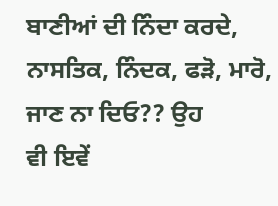ਬਾਣੀਆਂ ਦੀ ਨਿੰਦਾ ਕਰਦੇ, ਨਾਸਤਿਕ, ਨਿੰਦਕ, ਫੜੋ, ਮਾਰੋ, ਜਾਣ ਨਾ ਦਿਓ?? ਉਹ
ਵੀ ਇਵੇਂ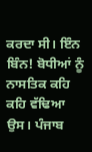ਕਰਦਾ ਸੀ। ਇੰਨ ਬਿੰਨ! ਬੋਧੀਆਂ ਨੂੰ ਨਾਸਤਿਕ ਕਹਿ ਕਹਿ ਵੱਢਿਆ ਉਸ। ਪੰਜਾਬ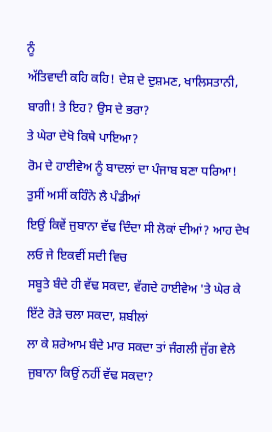ਨੂੰ
ਅੱਤਿਵਾਦੀ ਕਹਿ ਕਹਿ! ਦੇਸ਼ ਦੇ ਦੁਸ਼ਮਣ, ਖਾਲਿਸਤਾਨੀ, ਬਾਗੀ! ਤੇ ਇਹ? ਉਸ ਦੇ ਭਰਾ?
ਤੇ ਘੇਰਾ ਦੇਖੋ ਕਿਥੇ ਪਾਇਆ?
ਰੋਮ ਦੇ ਹਾਈਵੇਅ ਨੂੰ ਬਾਦਲਾਂ ਦਾ ਪੰਜਾਬ ਬਣਾ ਧਰਿਆ! ਤੁਸੀਂ ਅਸੀਂ ਕਹਿੰਨੇ ਲੈ ਪੰਡੀਆਂ
ਇਉਂ ਕਿਵੇਂ ਜੁਬਾਨਾ ਵੱਢ ਦਿੰਦਾ ਸੀ ਲੋਕਾਂ ਦੀਆਂ? ਆਹ ਦੇਖ ਲਓ ਜੇ ਇਕਵੀਂ ਸਦੀ ਵਿਚ
ਸਬੂਤੇ ਬੰਦੇ ਹੀ ਵੱਢ ਸਕਦਾ, ਵੱਗਦੇ ਹਾਈਵੇਅ 'ਤੇ ਘੇਰ ਕੇ ਇੱਟੇ ਰੋੜੇ ਚਲਾ ਸਕਦਾ, ਸ਼ਬੀਲਾਂ
ਲਾ ਕੇ ਸ਼ਰੇਆਮ ਬੰਦੇ ਮਾਰ ਸਕਦਾ ਤਾਂ ਜੰਗਲੀ ਜੁੱਗ ਵੇਲੇ ਜੁਬਾਨਾ ਕਿਉਂ ਨਹੀਂ ਵੱਢ ਸਕਦਾ?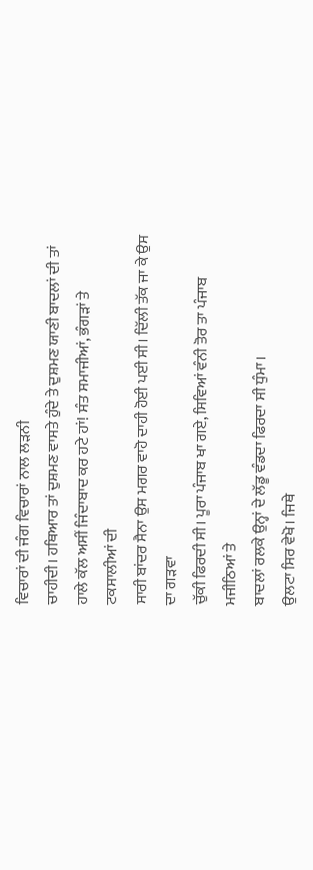ਵਿਚਾਰਾਂ ਦੀ ਜੰਗ ਵਿਚਾਰਾਂ ਨਾਲ ਲੜਨੀ
ਚਾਹੀਦੀ। ਹਥਿਆਰ ਤਾਂ ਦੁਸ਼ਮਣ ਵਾਸਤੇ ਹੁੰਦੇ ਤੇ ਦੁਸ਼ਮਣ ਯਾਣੀ ਬਾਦਲਾਂ ਦੀ ਤਾਂ
ਹਾਲੇ ਕੱਲ ਅਸੀਂ ਜਿੰਦਾਬਾਦ ਕਰ ਹਟੇ ਹਾਂ! ਸੰਤ ਸਮਾਜੀਆਂ, ਭੰਗੜਾਂ ਤੇ ਟਕਸਾਲੀਆਂ ਦੀ
ਸਾਰੀ ਬਾਂਦਰ ਸੈਨਾ ਉਸ ਮਗਰ ਵਾਹੋ ਦਾਹੀ ਹੋਈ ਪਈ ਸੀ। ਦਿੱਲੀ ਤੱਕ ਜਾ ਕੇ ਉਸ ਦਾ ਗੜਵਾ
ਚੁੱਕੀ ਫਿਰਦੀ ਸੀ। ਪੂਰਾ ਪੰਜਾਬ ਖਾ ਗਏ, ਸਿਵਿਆਂ ਵੰਨੀ ਤੋਰ ਤਾ ਪੰਜਾਬ ਮਜੀਠਿਆਂ ਤੇ
ਬਾਦਲਾਂ ਰਲਕੇ ਉਨ੍ਹਾਂ ਦੇ ਲੱਡੂ ਵੰਡਦਾ ਫਿਰਦਾ ਸੀ ਧੁੰਮਾ।
ਉਲਟਾ ਸਿਰ ਵੇਖੋ। ਜਿਥੇ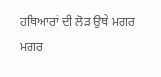ਹਥਿਆਰਾਂ ਦੀ ਲੋੜ ਉਥੇ ਮਗਰ
ਮਗਰ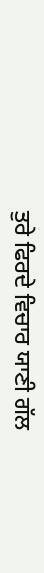ਤੁਰੇ ਫਿਰਦੇ ਵਿਚਾਰ ਯਾਣੀ ਗੱਲ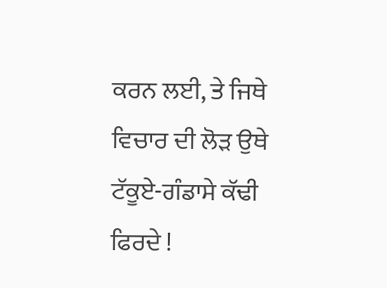ਕਰਨ ਲਈ, ਤੇ ਜਿਥੇ ਵਿਚਾਰ ਦੀ ਲੋੜ ਉਥੇ
ਟੱਕੂਏ-ਗੰਡਾਸੇ ਕੱਢੀ ਫਿਰਦੇ !